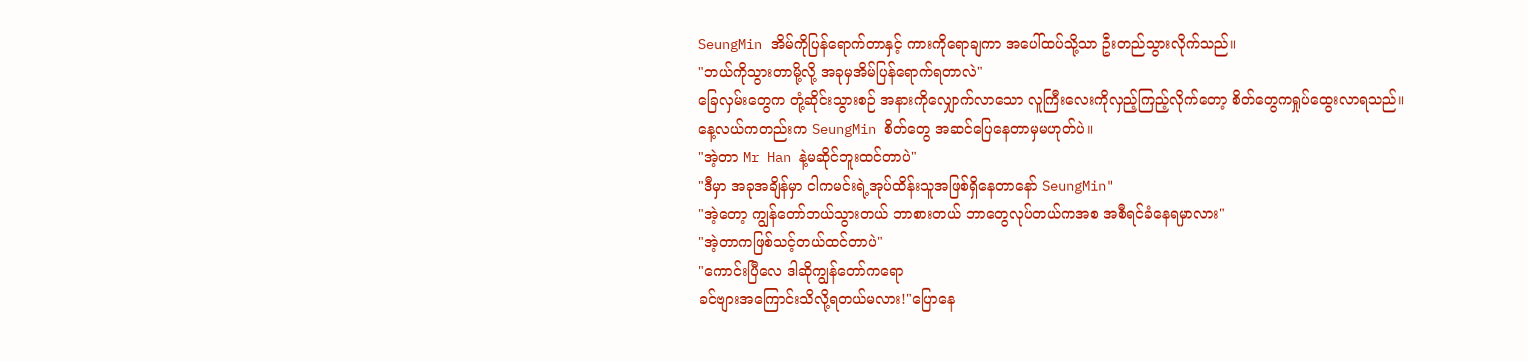SeungMin အိမ်ကိုပြန်ရောက်တာနှင့် ကားကိုရောချကာ အပေါ်ထပ်သို့သာ ဦးတည်သွားလိုက်သည်။
"ဘယ်ကိုသွားတာမို့လို့ အခုမှအိမ်ပြန်ရောက်ရတာလဲ"
ခြေလှမ်းတွေက တုံ့ဆိုင်းသွားစဉ် အနားကိုလျှောက်လာသော လူကြီးလေးကိုလှည့်ကြည့်လိုက်တော့ စိတ်တွေကရှုပ်ထွေးလာရသည်။
နေ့လယ်ကတည်းက SeungMin စိတ်တွေ အဆင်ပြေနေတာမှမဟုတ်ပဲ။
"အဲ့တာ Mr Han နဲ့မဆိုင်ဘူးထင်တာပဲ"
"ဒီမှာ အခုအချိန်မှာ ငါကမင်းရဲ့အုပ်ထိန်းသူအဖြစ်ရှိနေတာနော် SeungMin"
"အဲ့တော့ ကျွန်တော်ဘယ်သွားတယ် ဘာစားတယ် ဘာတွေလုပ်တယ်ကအစ အစီရင်ခံနေရမှာလား"
"အဲ့တာကဖြစ်သင့်တယ်ထင်တာပဲ"
"ကောင်းပြီလေ ဒါဆိုကျွန်တော်ကရော
ခင်ဗျားအကြောင်းသိလို့ရတယ်မလား!"ပြောနေ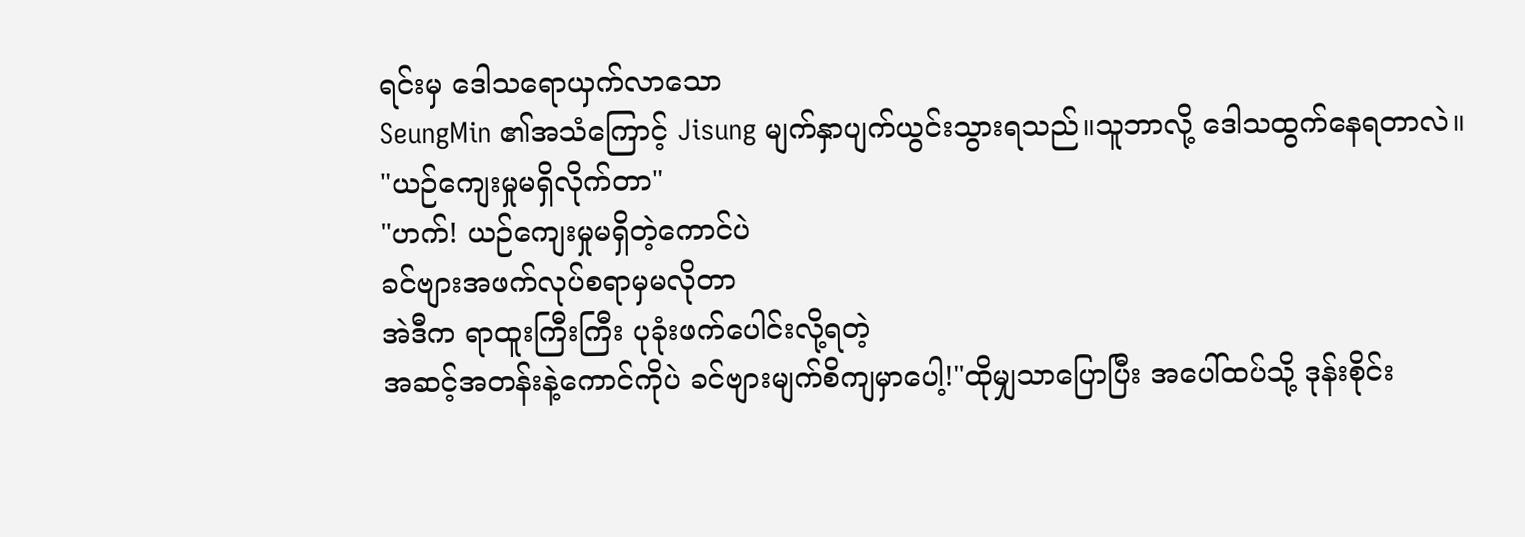ရင်းမှ ဒေါသရောယှက်လာသော
SeungMin ၏အသံကြောင့် Jisung မျက်နှာပျက်ယွင်းသွားရသည်။သူဘာလို့ ဒေါသထွက်နေရတာလဲ။
"ယဉ်ကျေးမှုမရှိလိုက်တာ"
"ဟက်! ယဉ်ကျေးမှုမရှိတဲ့ကောင်ပဲ
ခင်ဗျားအဖက်လုပ်စရာမှမလိုတာ
အဲဒီက ရာထူးကြီးကြီး ပုခုံးဖက်ပေါင်းလို့ရတဲ့
အဆင့်အတန်းနဲ့ကောင်ကိုပဲ ခင်ဗျားမျက်စိကျမှာပေါ့!"ထိုမျှသာပြောပြီး အပေါ်ထပ်သို့ ဒုန်းစိုင်း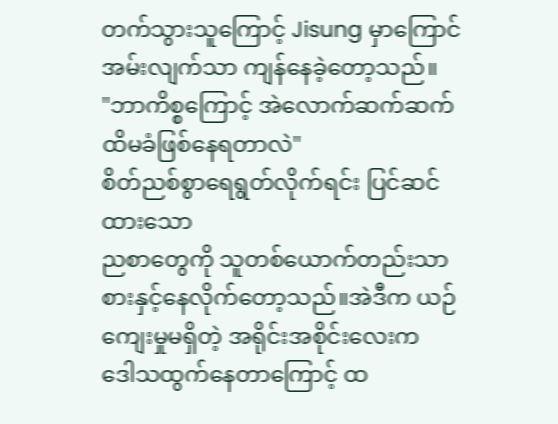တက်သွားသူကြောင့် Jisung မှာကြောင်အမ်းလျက်သာ ကျန်နေခဲ့တော့သည်။
"ဘာကိစ္စကြောင့် အဲလောက်ဆက်ဆက်ထိမခံဖြစ်နေရတာလဲ"
စိတ်ညစ်စွာရေရွတ်လိုက်ရင်း ပြင်ဆင်ထားသော
ညစာတွေကို သူတစ်ယောက်တည်းသာ စားနှင့်နေလိုက်တော့သည်။အဲဒီက ယဉ်ကျေးမှုမရှိတဲ့ အရိုင်းအစိုင်းလေးက
ဒေါသထွက်နေတာကြောင့် ထ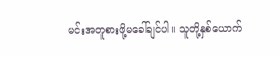မင်းအတူစားဖို့မခေါ်ချင်ပါ။ သူတို့နှစ်ယောက်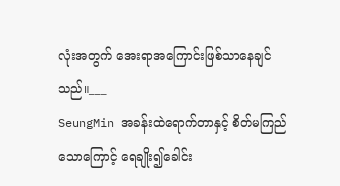လုံးအတွက် အေးရာအကြောင်းဖြစ်သာနေချင်သည်။___
SeungMin အခန်းထဲရောက်တာနှင့် စိတ်မကြည်သောကြောင့် ရေချိုး၍ခေါင်း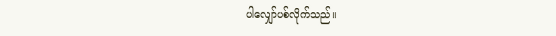ပါလျှော်ပစ်လိုက်သည်။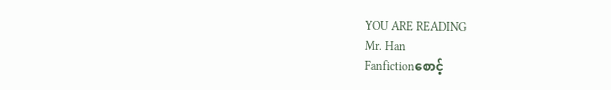YOU ARE READING
Mr. Han
Fanfictionစောင့်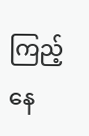ကြည့်နေ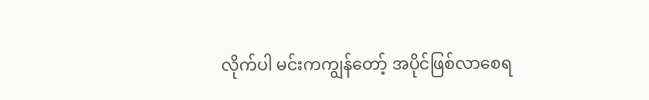လိုက်ပါ မင်းကကျွန်တော့် အပိုင်ဖြစ်လာစေရ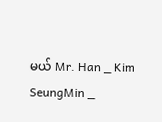မယ် Mr. Han _ Kim SeungMin _